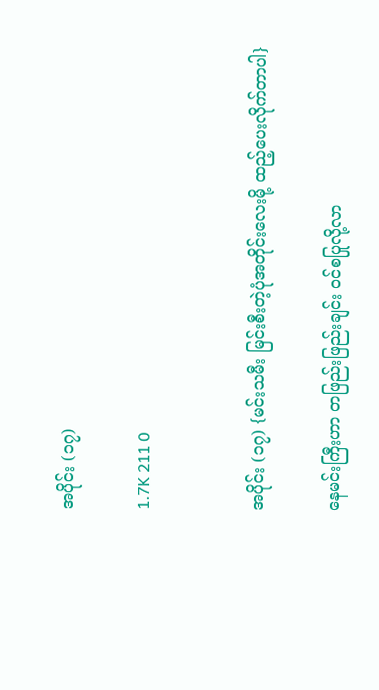အပိုင်း (၁၇)

1.7K 211 0


အပိုင်း (၁၇) {မင်းသမီး မြင်းစီးတဲ့ပုံအတိုင်းလေးမို့ ထည့်ပေးလိုက်တာပါ}

နေမင်းကြီးဟာ တဖြည်းဖြည်းချင်း ဝင်စပြုလို့လာ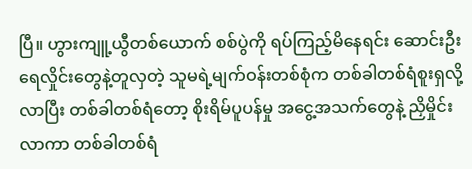ပြီ။ ဟွားကျူ့ယွီတစ်ယောက် စစ်ပွဲကို ရပ်ကြည့်မိနေရင်း ဆောင်းဦးရေလှိုင်းတွေနဲ့တူလှတဲ့ သူမရဲ့မျက်ဝန်းတစ်စုံက တစ်ခါတစ်ရံစူးရှလို့လာပြီး တစ်ခါတစ်ရံတော့ စိုးရိမ်ပူပန်မှု အငွေ့အသက်တွေနဲ့ ညှိမှိုင်းလာကာ တစ်ခါတစ်ရံ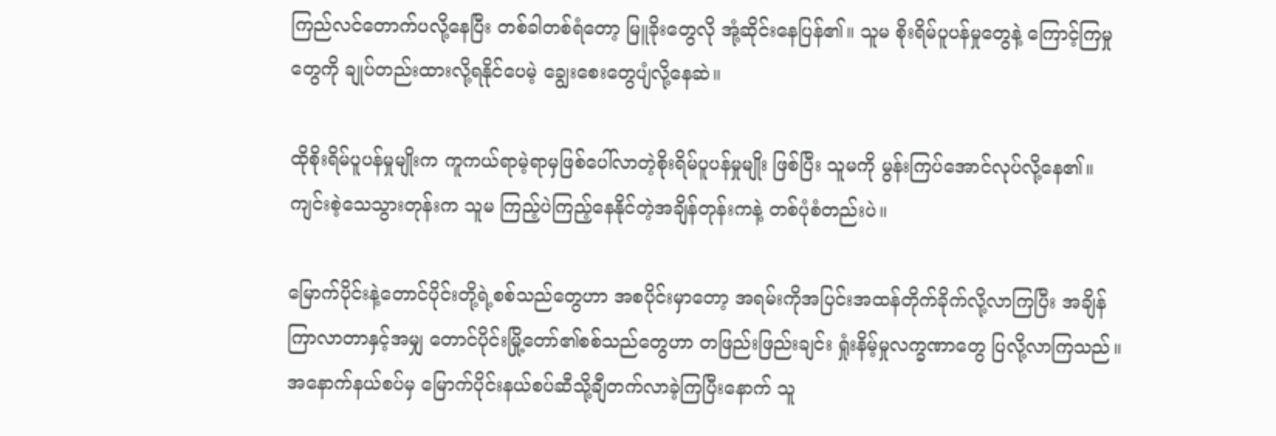ကြည်လင်တောက်ပလို့နေပြီး တစ်ခါတစ်ရံတော့ မြူခိုးတွေလို အုံ့ဆိုင်းနေပြန်၏။ သူမ စိုးရိမ်ပူပန်မှုတွေနဲ့ ကြောင့်ကြမှုတွေကို ချုပ်တည်းထားလို့ရနိုင်ပေမဲ့ ချွေးစေးတွေပျံလို့နေဆဲ။

ထိုစိုးရိမ်ပူပန်မှုမျိုးက ကူကယ်ရာမဲ့ရာမှဖြစ်ပေါ်လာတဲ့စိုးရိမ်ပူပန်မှုမျိုး ဖြစ်ပြီး သူမကို မွန်းကြပ်အောင်လုပ်လို့နေ၏။ ကျင်းစဲ့သေသွားတုန်းက သူမ ကြည့်ပဲကြည့်နေနိုင်တဲ့အချိန်တုန်းကနဲ့ တစ်ပုံစံတည်းပဲ။

မြောက်ပိုင်းနဲ့တောင်ပိုင်းတို့ရဲ့စစ်သည်တွေဟာ အစပိုင်းမှာတော့ အရမ်းကိုအပြင်းအထန်တိုက်ခိုက်လို့လာကြပြီး အချိန်ကြာလာတာနှင့်အမျှ တောင်ပိုင်းမြို့တော်၏စစ်သည်တွေဟာ တဖြည်းဖြည်းချင်း ရှုံးနိမ့်မှုလက္ခဏာတွေ ပြလို့လာကြသည်။ အနောက်နယ်စပ်မှ မြောက်ပိုင်းနယ်စပ်ဆီသို့ချီတက်လာခဲ့ကြပြီးနောက် သူ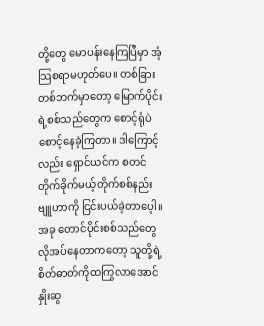တို့တွေ မောပန်းနေကြပြီမှာ အံ့သြစရာမဟုတ်ပေ။ တစ်ခြားတစ်ဘက်မှာတော့ မြောက်ပိုင်းရဲ့စစ်သည်တွေက စောင့်ရုံပဲစောင့်နေခဲ့ကြတာ။ ဒါကြောင့်လည်း ရှောင်ယင်က စတင်တိုက်ခိုက်မယ့်တိုက်စစ်နည်းဗျူဟာကို ငြင်းပယ်ခဲ့တာပေ့ါ။ အခု တောင်ပိုင်းစစ်သည်တွေလိုအပ်နေတာကတော့ သူတို့ရဲ့စိတ်ဓာတ်ကိုထကြွလာအောင် နှိုးဆွ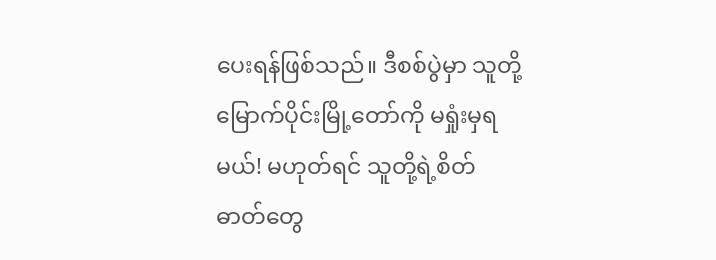ပေးရန်ဖြစ်သည်။ ဒီစစ်ပွဲမှာ သူတို့ မြောက်ပိုင်းမြို့တော်ကို မရှုံးမှရမယ်! မဟုတ်ရင် သူတို့ရဲ့စိတ်ဓာတ်တွေ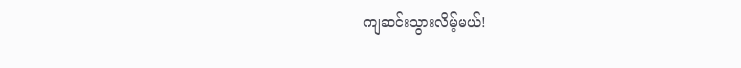ကျဆင်းသွားလိမ့်မယ်!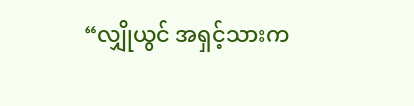“လျှိုယွင် အရှင့်သားက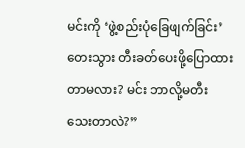မင်းကို ‘ဖွဲ့စည်းပုံခြေဖျက်ခြင်း’တေးသွား တီးခတ်ပေးဖို့ပြောထားတာမလား? မင်း ဘာလို့မတီးသေးတာလဲ?”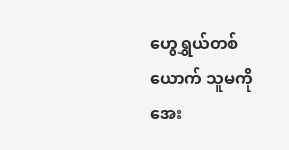ဟွေရွှယ်တစ်ယောက် သူမကို အေး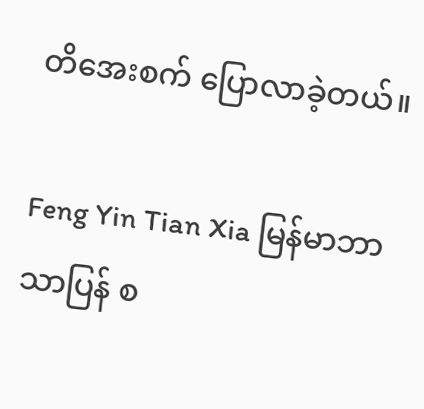တိအေးစက် ပြောလာခဲ့တယ်။

Feng Yin Tian Xia မြန်မာဘာသာပြန် စ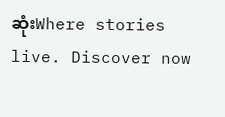ဆုံးWhere stories live. Discover now